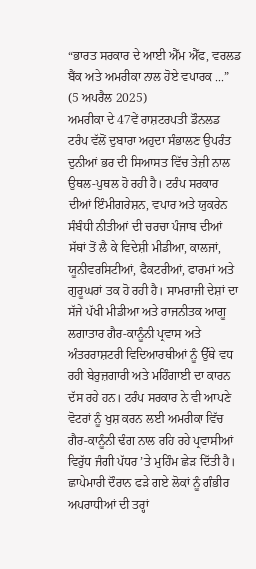“ਭਾਰਤ ਸਰਕਾਰ ਦੇ ਆਈ ਐੱਮ ਐੱਫ, ਵਰਲਡ ਬੈਂਕ ਅਤੇ ਅਮਰੀਕਾ ਨਾਲ ਹੋਏ ਵਪਾਰਕ ...”
(5 ਅਪਰੈਲ 2025)
ਅਮਰੀਕਾ ਦੇ 47ਵੇਂ ਰਾਸ਼ਟਰਪਤੀ ਡੌਨਲਡ ਟਰੰਪ ਵੱਲੋਂ ਦੁਬਾਰਾ ਅਹੁਦਾ ਸੰਭਾਲਣ ਉਪਰੰਤ ਦੁਨੀਆਂ ਭਰ ਦੀ ਸਿਆਸਤ ਵਿੱਚ ਤੇਜ਼ੀ ਨਾਲ ਉਥਲ-ਪੁਥਲ ਹੋ ਰਹੀ ਹੈ। ਟਰੰਪ ਸਰਕਾਰ ਦੀਆਂ ਇੰਮੀਗਰੇਸ਼ਨ, ਵਪਾਰ ਅਤੇ ਯੁਕਰੇਨ ਸੰਬੰਧੀ ਨੀਤੀਆਂ ਦੀ ਚਰਚਾ ਪੰਜਾਬ ਦੀਆਂ ਸੱਥਾਂ ਤੋਂ ਲੈ ਕੇ ਵਿਦੇਸ਼ੀ ਮੀਡੀਆ, ਕਾਲਜਾਂ, ਯੂਨੀਵਰਸਿਟੀਆਂ, ਫੈਕਟਰੀਆਂ, ਫਾਰਮਾਂ ਅਤੇ ਗੁਰੂਘਰਾਂ ਤਕ ਹੋ ਰਹੀ ਹੈ। ਸਾਮਰਾਜੀ ਦੇਸ਼ਾਂ ਦਾ ਸੱਜੇ ਪੱਖੀ ਮੀਡੀਆ ਅਤੇ ਰਾਜਨੀਤਕ ਆਗੂ ਲਗਾਤਾਰ ਗੈਰ-ਕਾਨੂੰਨੀ ਪ੍ਰਵਾਸ ਅਤੇ ਅੰਤਰਰਾਸ਼ਟਰੀ ਵਿਦਿਆਰਥੀਆਂ ਨੂੰ ਉੱਥੇ ਵਧ ਰਹੀ ਬੇਰੁਜ਼ਗਾਰੀ ਅਤੇ ਮਹਿੰਗਾਈ ਦਾ ਕਾਰਨ ਦੱਸ ਰਹੇ ਹਨ। ਟਰੰਪ ਸਰਕਾਰ ਨੇ ਵੀ ਆਪਣੇ ਵੋਟਰਾਂ ਨੂੰ ਖੁਸ਼ ਕਰਨ ਲਈ ਅਮਰੀਕਾ ਵਿੱਚ ਗੈਰ-ਕਾਨੂੰਨੀ ਢੰਗ ਨਾਲ ਰਹਿ ਰਹੇ ਪ੍ਰਵਾਸੀਆਂ ਵਿਰੁੱਧ ਜੰਗੀ ਪੱਧਰ ’ਤੇ ਮੁਹਿੰਮ ਛੇੜ ਦਿੱਤੀ ਹੈ। ਛਾਪੇਮਾਰੀ ਦੌਰਾਨ ਫੜੇ ਗਏ ਲੋਕਾਂ ਨੂੰ ਗੰਭੀਰ ਅਪਰਾਧੀਆਂ ਦੀ ਤਰ੍ਹਾਂ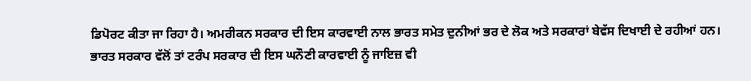ਡਿਪੋਰਟ ਕੀਤਾ ਜਾ ਰਿਹਾ ਹੈ। ਅਮਰੀਕਨ ਸਰਕਾਰ ਦੀ ਇਸ ਕਾਰਵਾਈ ਨਾਲ ਭਾਰਤ ਸਮੇਤ ਦੁਨੀਆਂ ਭਰ ਦੇ ਲੋਕ ਅਤੇ ਸਰਕਾਰਾਂ ਬੇਵੱਸ ਦਿਖਾਈ ਦੇ ਰਹੀਆਂ ਹਨ। ਭਾਰਤ ਸਰਕਾਰ ਵੱਲੋਂ ਤਾਂ ਟਰੰਪ ਸਰਕਾਰ ਦੀ ਇਸ ਘਨੌਣੀ ਕਾਰਵਾਈ ਨੂੰ ਜਾਇਜ਼ ਵੀ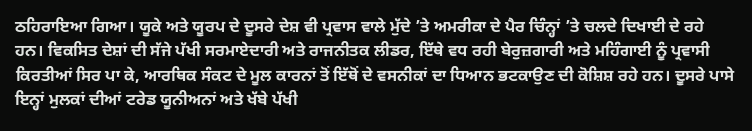ਠਹਿਰਾਇਆ ਗਿਆ। ਯੂਕੇ ਅਤੇ ਯੂਰਪ ਦੇ ਦੂਸਰੇ ਦੇਸ਼ ਵੀ ਪ੍ਰਵਾਸ ਵਾਲੇ ਮੁੱਦੇ ’ਤੇ ਅਮਰੀਕਾ ਦੇ ਪੈਰ ਚਿੰਨ੍ਹਾਂ ’ਤੇ ਚਲਦੇ ਦਿਖਾਈ ਦੇ ਰਹੇ ਹਨ। ਵਿਕਸਿਤ ਦੇਸ਼ਾਂ ਦੀ ਸੱਜੇ ਪੱਖੀ ਸਰਮਾਏਦਾਰੀ ਅਤੇ ਰਾਜਨੀਤਕ ਲੀਡਰ, ਇੱਥੇ ਵਧ ਰਹੀ ਬੇਰੁਜ਼ਗਾਰੀ ਅਤੇ ਮਹਿੰਗਾਈ ਨੂੰ ਪ੍ਰਵਾਸੀ ਕਿਰਤੀਆਂ ਸਿਰ ਪਾ ਕੇ, ਆਰਥਿਕ ਸੰਕਟ ਦੇ ਮੂਲ ਕਾਰਨਾਂ ਤੋਂ ਇੱਥੋਂ ਦੇ ਵਸਨੀਕਾਂ ਦਾ ਧਿਆਨ ਭਟਕਾਉਣ ਦੀ ਕੋਸ਼ਿਸ਼ ਰਹੇ ਹਨ। ਦੂਸਰੇ ਪਾਸੇ ਇਨ੍ਹਾਂ ਮੁਲਕਾਂ ਦੀਆਂ ਟਰੇਡ ਯੂਨੀਅਨਾਂ ਅਤੇ ਖੱਬੇ ਪੱਖੀ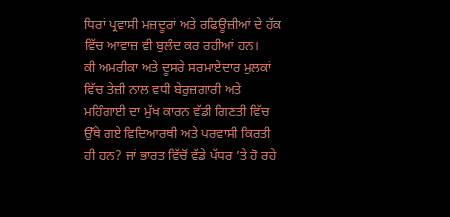ਧਿਰਾਂ ਪ੍ਰਵਾਸੀ ਮਜ਼ਦੂਰਾਂ ਅਤੇ ਰਫਿਊਜ਼ੀਆਂ ਦੇ ਹੱਕ ਵਿੱਚ ਆਵਾਜ਼ ਵੀ ਬੁਲੰਦ ਕਰ ਰਹੀਆਂ ਹਨ।
ਕੀ ਅਮਰੀਕਾ ਅਤੇ ਦੂਸਰੇ ਸਰਮਾਏਦਾਰ ਮੁਲਕਾਂ ਵਿੱਚ ਤੇਜ਼ੀ ਨਾਲ ਵਧੀ ਬੇਰੁਜ਼ਗਾਰੀ ਅਤੇ ਮਹਿੰਗਾਈ ਦਾ ਮੁੱਖ ਕਾਰਨ ਵੱਡੀ ਗਿਣਤੀ ਵਿੱਚ ਉੱਥੇ ਗਏ ਵਿਦਿਆਰਥੀ ਅਤੇ ਪਰਵਾਸੀ ਕਿਰਤੀ ਹੀ ਹਨ? ਜਾਂ ਭਾਰਤ ਵਿੱਚੋਂ ਵੱਡੇ ਪੱਧਰ ’ਤੇ ਹੋ ਰਹੇ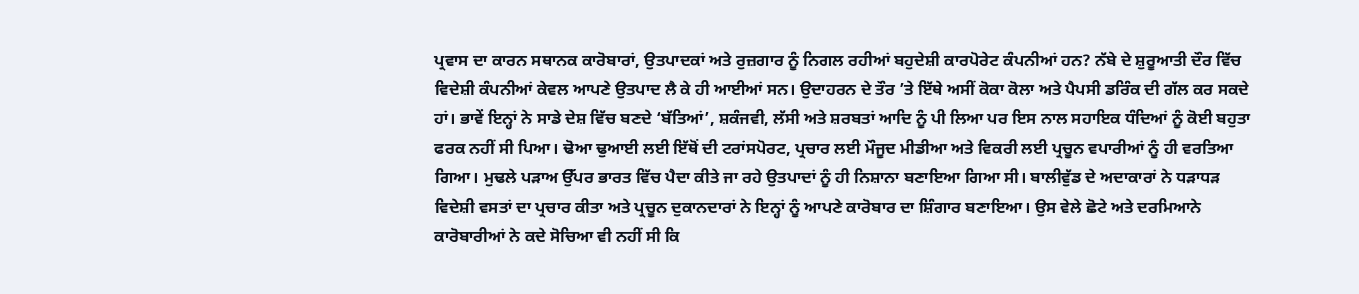ਪ੍ਰਵਾਸ ਦਾ ਕਾਰਨ ਸਥਾਨਕ ਕਾਰੋਬਾਰਾਂ, ਉਤਪਾਦਕਾਂ ਅਤੇ ਰੁਜ਼ਗਾਰ ਨੂੰ ਨਿਗਲ ਰਹੀਆਂ ਬਹੁਦੇਸ਼ੀ ਕਾਰਪੋਰੇਟ ਕੰਪਨੀਆਂ ਹਨ? ਨੱਬੇ ਦੇ ਸ਼ੁਰੂਆਤੀ ਦੌਰ ਵਿੱਚ ਵਿਦੇਸ਼ੀ ਕੰਪਨੀਆਂ ਕੇਵਲ ਆਪਣੇ ਉਤਪਾਦ ਲੈ ਕੇ ਹੀ ਆਈਆਂ ਸਨ। ਉਦਾਹਰਨ ਦੇ ਤੌਰ ’ਤੇ ਇੱਥੇ ਅਸੀਂ ਕੋਕਾ ਕੋਲਾ ਅਤੇ ਪੈਪਸੀ ਡਰਿੰਕ ਦੀ ਗੱਲ ਕਰ ਸਕਦੇ ਹਾਂ। ਭਾਵੇਂ ਇਨ੍ਹਾਂ ਨੇ ਸਾਡੇ ਦੇਸ਼ ਵਿੱਚ ਬਣਦੇ ‘ਬੱਤਿਆਂ’, ਸ਼ਕੰਜਵੀ, ਲੱਸੀ ਅਤੇ ਸ਼ਰਬਤਾਂ ਆਦਿ ਨੂੰ ਪੀ ਲਿਆ ਪਰ ਇਸ ਨਾਲ ਸਹਾਇਕ ਧੰਦਿਆਂ ਨੂੰ ਕੋਈ ਬਹੁਤਾ ਫਰਕ ਨਹੀਂ ਸੀ ਪਿਆ। ਢੋਆ ਢੁਆਈ ਲਈ ਇੱਥੋਂ ਦੀ ਟਰਾਂਸਪੋਰਟ, ਪ੍ਰਚਾਰ ਲਈ ਮੌਜੂਦ ਮੀਡੀਆ ਅਤੇ ਵਿਕਰੀ ਲਈ ਪ੍ਰਚੂਨ ਵਪਾਰੀਆਂ ਨੂੰ ਹੀ ਵਰਤਿਆ ਗਿਆ। ਮੁਢਲੇ ਪੜਾਅ ਉੱਪਰ ਭਾਰਤ ਵਿੱਚ ਪੈਦਾ ਕੀਤੇ ਜਾ ਰਹੇ ਉਤਪਾਦਾਂ ਨੂੰ ਹੀ ਨਿਸ਼ਾਨਾ ਬਣਾਇਆ ਗਿਆ ਸੀ। ਬਾਲੀਵੁੱਡ ਦੇ ਅਦਾਕਾਰਾਂ ਨੇ ਧੜਾਧੜ ਵਿਦੇਸ਼ੀ ਵਸਤਾਂ ਦਾ ਪ੍ਰਚਾਰ ਕੀਤਾ ਅਤੇ ਪ੍ਰਚੂਨ ਦੁਕਾਨਦਾਰਾਂ ਨੇ ਇਨ੍ਹਾਂ ਨੂੰ ਆਪਣੇ ਕਾਰੋਬਾਰ ਦਾ ਸ਼ਿੰਗਾਰ ਬਣਾਇਆ। ਉਸ ਵੇਲੇ ਛੋਟੇ ਅਤੇ ਦਰਮਿਆਨੇ ਕਾਰੋਬਾਰੀਆਂ ਨੇ ਕਦੇ ਸੋਚਿਆ ਵੀ ਨਹੀਂ ਸੀ ਕਿ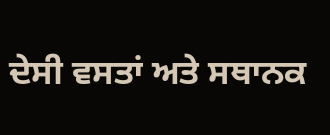ਦੇਸੀ ਵਸਤਾਂ ਅਤੇ ਸਥਾਨਕ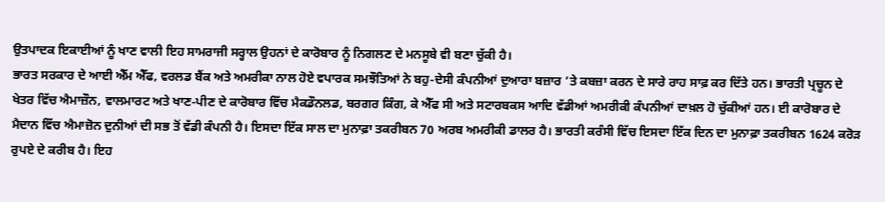ਉਤਪਾਦਕ ਇਕਾਈਆਂ ਨੂੰ ਖਾਣ ਵਾਲੀ ਇਹ ਸਾਮਰਾਜੀ ਸਰ੍ਹਾਲ ਉਹਨਾਂ ਦੇ ਕਾਰੋਬਾਰ ਨੂੰ ਨਿਗਲਣ ਦੇ ਮਨਸੂਬੇ ਵੀ ਬਣਾ ਚੁੱਕੀ ਹੈ।
ਭਾਰਤ ਸਰਕਾਰ ਦੇ ਆਈ ਐੱਮ ਐੱਫ, ਵਰਲਡ ਬੈਂਕ ਅਤੇ ਅਮਰੀਕਾ ਨਾਲ ਹੋਏ ਵਪਾਰਕ ਸਮਝੌਤਿਆਂ ਨੇ ਬਹੁ-ਦੇਸੀ ਕੰਪਨੀਆਂ ਦੁਆਰਾ ਬਜ਼ਾਰ ’ਤੇ ਕਬਜ਼ਾ ਕਰਨ ਦੇ ਸਾਰੇ ਰਾਹ ਸਾਫ਼ ਕਰ ਦਿੱਤੇ ਹਨ। ਭਾਰਤੀ ਪ੍ਰਚੂਨ ਦੇ ਖੇਤਰ ਵਿੱਚ ਐਮਾਜ਼ੌਨ, ਵਾਲਮਾਰਟ ਅਤੇ ਖਾਣ-ਪੀਣ ਦੇ ਕਾਰੋਬਾਰ ਵਿੱਚ ਮੈਕਡੌਨਲਡ, ਬਰਗਰ ਕਿੰਗ, ਕੇ ਐੱਫ ਸੀ ਅਤੇ ਸਟਾਰਬਕਸ ਆਦਿ ਵੱਡੀਆਂ ਅਮਰੀਕੀ ਕੰਪਨੀਆਂ ਦਾਖ਼ਲ ਹੋ ਚੁੱਕੀਆਂ ਹਨ। ਈ ਕਾਰੋਬਾਰ ਦੇ ਮੈਦਾਨ ਵਿੱਚ ਐਮਾਜ਼ੋਨ ਦੁਨੀਆਂ ਦੀ ਸਭ ਤੋਂ ਵੱਡੀ ਕੰਪਨੀ ਹੈ। ਇਸਦਾ ਇੱਕ ਸਾਲ ਦਾ ਮੁਨਾਫ਼ਾ ਤਕਰੀਬਨ 70 ਅਰਬ ਅਮਰੀਕੀ ਡਾਲਰ ਹੈ। ਭਾਰਤੀ ਕਰੰਸੀ ਵਿੱਚ ਇਸਦਾ ਇੱਕ ਦਿਨ ਦਾ ਮੁਨਾਫ਼ਾ ਤਕਰੀਬਨ 1624 ਕਰੋੜ ਰੁਪਏ ਦੇ ਕਰੀਬ ਹੈ। ਇਹ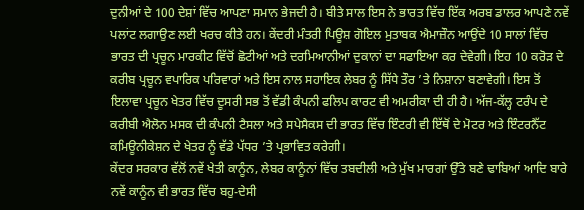ਦੁਨੀਆਂ ਦੇ 100 ਦੇਸ਼ਾਂ ਵਿੱਚ ਆਪਣਾ ਸਮਾਨ ਭੇਜਦੀ ਹੈ। ਬੀਤੇ ਸਾਲ ਇਸ ਨੇ ਭਾਰਤ ਵਿੱਚ ਇੱਕ ਅਰਬ ਡਾਲਰ ਆਪਣੇ ਨਵੇਂ ਪਲਾਂਟ ਲਗਾਉਣ ਲਈ ਖਰਚ ਕੀਤੇ ਹਨ। ਕੇਂਦਰੀ ਮੰਤਰੀ ਪਿਊਸ਼ ਗੋਇਲ ਮੁਤਾਬਕ ਐਮਾਜ਼ੌਨ ਆਉਂਦੇ 10 ਸਾਲਾਂ ਵਿੱਚ ਭਾਰਤ ਦੀ ਪ੍ਰਚੂਨ ਮਾਰਕੀਟ ਵਿੱਚੋਂ ਛੋਟੀਆਂ ਅਤੇ ਦਰਮਿਆਨੀਆਂ ਦੁਕਾਨਾਂ ਦਾ ਸਫਾਇਆ ਕਰ ਦੇਵੇਗੀ। ਇਹ 10 ਕਰੋੜ ਦੇ ਕਰੀਬ ਪ੍ਰਚੂਨ ਵਪਾਰਿਕ ਪਰਿਵਾਰਾਂ ਅਤੇ ਇਸ ਨਾਲ ਸਹਾਇਕ ਲੇਬਰ ਨੂੰ ਸਿੱਧੇ ਤੌਰ ’ਤੇ ਨਿਸ਼ਾਨਾ ਬਣਾਵੇਗੀ। ਇਸ ਤੋਂ ਇਲਾਵਾ ਪ੍ਰਚੂਨ ਖੇਤਰ ਵਿੱਚ ਦੂਸਰੀ ਸਭ ਤੋਂ ਵੱਡੀ ਕੰਪਨੀ ਫਲਿਪ ਕਾਰਟ ਵੀ ਅਮਰੀਕਾ ਦੀ ਹੀ ਹੈ। ਅੱਜ-ਕੱਲ੍ਹ ਟਰੰਪ ਦੇ ਕਰੀਬੀ ਐਲੋਨ ਮਸਕ ਦੀ ਕੰਪਨੀ ਟੈਸਲਾ ਅਤੇ ਸਪੇਸੈਕਸ ਦੀ ਭਾਰਤ ਵਿੱਚ ਇੰਟਰੀ ਵੀ ਇੱਥੋਂ ਦੇ ਮੋਟਰ ਅਤੇ ਇੰਟਰਨੈੱਟ ਕਮਿਊਨੀਕੇਸ਼ਨ ਦੇ ਖੇਤਰ ਨੂੰ ਵੱਡੇ ਪੱਧਰ ’ਤੇ ਪ੍ਰਭਾਵਿਤ ਕਰੇਗੀ।
ਕੇਂਦਰ ਸਰਕਾਰ ਵੱਲੋਂ ਨਵੇਂ ਖੇਤੀ ਕਾਨੂੰਨ, ਲੇਬਰ ਕਾਨੂੰਨਾਂ ਵਿੱਚ ਤਬਦੀਲੀ ਅਤੇ ਮੁੱਖ ਮਾਰਗਾਂ ਉੱਤੇ ਬਣੇ ਢਾਬਿਆਂ ਆਦਿ ਬਾਰੇ ਨਵੇਂ ਕਾਨੂੰਨ ਵੀ ਭਾਰਤ ਵਿੱਚ ਬਹੁ-ਦੇਸੀ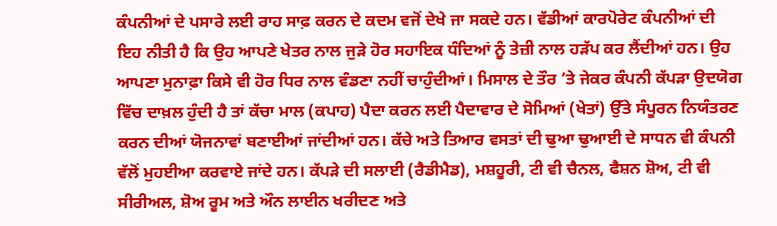ਕੰਪਨੀਆਂ ਦੇ ਪਸਾਰੇ ਲਈ ਰਾਹ ਸਾਫ਼ ਕਰਨ ਦੇ ਕਦਮ ਵਜੋਂ ਦੇਖੇ ਜਾ ਸਕਦੇ ਹਨ। ਵੱਡੀਆਂ ਕਾਰਪੋਰੇਟ ਕੰਪਨੀਆਂ ਦੀ ਇਹ ਨੀਤੀ ਹੈ ਕਿ ਉਹ ਆਪਣੇ ਖੇਤਰ ਨਾਲ ਜੁੜੇ ਹੋਰ ਸਹਾਇਕ ਧੰਦਿਆਂ ਨੂੰ ਤੇਜ਼ੀ ਨਾਲ ਹੜੱਪ ਕਰ ਲੈਂਦੀਆਂ ਹਨ। ਉਹ ਆਪਣਾ ਮੁਨਾਫ਼ਾ ਕਿਸੇ ਵੀ ਹੋਰ ਧਿਰ ਨਾਲ ਵੰਡਣਾ ਨਹੀਂ ਚਾਹੁੰਦੀਆਂ। ਮਿਸਾਲ ਦੇ ਤੌਰ ’ਤੇ ਜੇਕਰ ਕੰਪਨੀ ਕੱਪੜਾ ਉਦਯੋਗ ਵਿੱਚ ਦਾਖ਼ਲ ਹੁੰਦੀ ਹੈ ਤਾਂ ਕੱਚਾ ਮਾਲ (ਕਪਾਹ) ਪੈਦਾ ਕਰਨ ਲਈ ਪੈਦਾਵਾਰ ਦੇ ਸੋਮਿਆਂ (ਖੇਤਾਂ) ਉੱਤੇ ਸੰਪੂਰਨ ਨਿਯੰਤਰਣ ਕਰਨ ਦੀਆਂ ਯੋਜਨਾਵਾਂ ਬਣਾਈਆਂ ਜਾਂਦੀਆਂ ਹਨ। ਕੱਚੇ ਅਤੇ ਤਿਆਰ ਵਸਤਾਂ ਦੀ ਢੁਆ ਢੁਆਈ ਦੇ ਸਾਧਨ ਵੀ ਕੰਪਨੀ ਵੱਲੋਂ ਮੁਹਈਆ ਕਰਵਾਏ ਜਾਂਦੇ ਹਨ। ਕੱਪੜੇ ਦੀ ਸਲਾਈ (ਰੈਡੀਮੈਡ), ਮਸ਼ਹੂਰੀ, ਟੀ ਵੀ ਚੈਨਲ, ਫੈਸ਼ਨ ਸ਼ੋਅ, ਟੀ ਵੀ ਸੀਰੀਅਲ, ਸ਼ੋਅ ਰੂਮ ਅਤੇ ਔਨ ਲਾਈਨ ਖਰੀਦਣ ਅਤੇ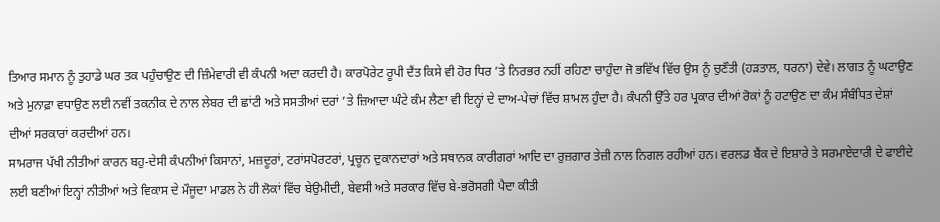ਤਿਆਰ ਸਮਾਨ ਨੂੰ ਤੁਹਾਡੇ ਘਰ ਤਕ ਪਹੁੰਚਾਉਣ ਦੀ ਜ਼ਿੰਮੇਵਾਰੀ ਵੀ ਕੰਪਨੀ ਅਦਾ ਕਰਦੀ ਹੈ। ਕਾਰਪੋਰੇਟ ਰੂਪੀ ਦੈਂਤ ਕਿਸੇ ਵੀ ਹੋਰ ਧਿਰ ’ਤੇ ਨਿਰਭਰ ਨਹੀਂ ਰਹਿਣਾ ਚਾਹੁੰਦਾ ਜੋ ਭਵਿੱਖ ਵਿੱਚ ਉਸ ਨੂੰ ਚੁਣੌਤੀ (ਹੜਤਾਲ, ਧਰਨਾ) ਦੇਵੇ। ਲਾਗਤ ਨੂੰ ਘਟਾਉਣ ਅਤੇ ਮੁਨਾਫ਼ਾ ਵਧਾਉਣ ਲਈ ਨਵੀਂ ਤਕਨੀਕ ਦੇ ਨਾਲ ਲੇਬਰ ਦੀ ਛਾਂਟੀ ਅਤੇ ਸਸਤੀਆਂ ਦਰਾਂ ’ਤੇ ਜ਼ਿਆਦਾ ਘੰਟੇ ਕੰਮ ਲੈਣਾ ਵੀ ਇਨ੍ਹਾਂ ਦੇ ਦਾਅ-ਪੇਚਾਂ ਵਿੱਚ ਸ਼ਾਮਲ ਹੁੰਦਾ ਹੈ। ਕੰਪਨੀ ਉੱਤੇ ਹਰ ਪ੍ਰਕਾਰ ਦੀਆਂ ਰੋਕਾਂ ਨੂੰ ਹਟਾਉਣ ਦਾ ਕੰਮ ਸੰਬੰਧਿਤ ਦੇਸ਼ਾਂ ਦੀਆਂ ਸਰਕਾਰਾਂ ਕਰਦੀਆਂ ਹਨ।
ਸਾਮਰਾਜ ਪੱਖੀ ਨੀਤੀਆਂ ਕਾਰਨ ਬਹੁ-ਦੇਸੀ ਕੰਪਨੀਆਂ ਕਿਸਾਨਾਂ, ਮਜ਼ਦੂਰਾਂ, ਟਰਾਂਸਪੋਰਟਰਾਂ, ਪ੍ਰਚੂਨ ਦੁਕਾਨਦਾਰਾਂ ਅਤੇ ਸਥਾਨਕ ਕਾਰੀਗਰਾਂ ਆਦਿ ਦਾ ਰੁਜ਼ਗਾਰ ਤੇਜ਼ੀ ਨਾਲ ਨਿਗਲ ਰਹੀਆਂ ਹਨ। ਵਰਲਡ ਬੈਂਕ ਦੇ ਇਸ਼ਾਰੇ ਤੇ ਸਰਮਾਏਦਾਰੀ ਦੇ ਫਾਈਦੇ ਲਈ ਬਣੀਆਂ ਇਨ੍ਹਾਂ ਨੀਤੀਆਂ ਅਤੇ ਵਿਕਾਸ ਦੇ ਮੌਜੂਦਾ ਮਾਡਲ ਨੇ ਹੀ ਲੋਕਾਂ ਵਿੱਚ ਬੇਉਮੀਦੀ, ਬੇਵਸੀ ਅਤੇ ਸਰਕਾਰ ਵਿੱਚ ਬੇ-ਭਰੋਸਗੀ ਪੈਦਾ ਕੀਤੀ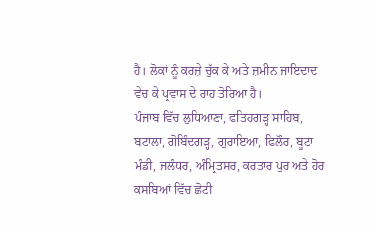ਹੈ। ਲੋਕਾਂ ਨੂੰ ਕਰਜ਼ੇ ਚੁੱਕ ਕੇ ਅਤੇ ਜ਼ਮੀਨ ਜਾਇਦਾਦ ਵੇਚ ਕੇ ਪ੍ਰਵਾਸ ਦੇ ਰਾਹ ਤੋਰਿਆ ਹੈ।
ਪੰਜਾਬ ਵਿੱਚ ਲੁਧਿਆਣਾ, ਫਤਿਹਗੜ੍ਹ ਸਾਹਿਬ, ਬਟਾਲਾ, ਗੋਬਿੰਦਗੜ੍ਹ, ਗੁਰਾਇਆ, ਫਿਲੌਰ, ਬੂਟਾ ਮੰਡੀ, ਜਲੰਧਰ, ਅੰਮ੍ਰਿਤਸਰ, ਕਰਤਾਰ ਪੁਰ ਅਤੇ ਹੋਰ ਕਸਬਿਆਂ ਵਿੱਚ ਛੋਟੀ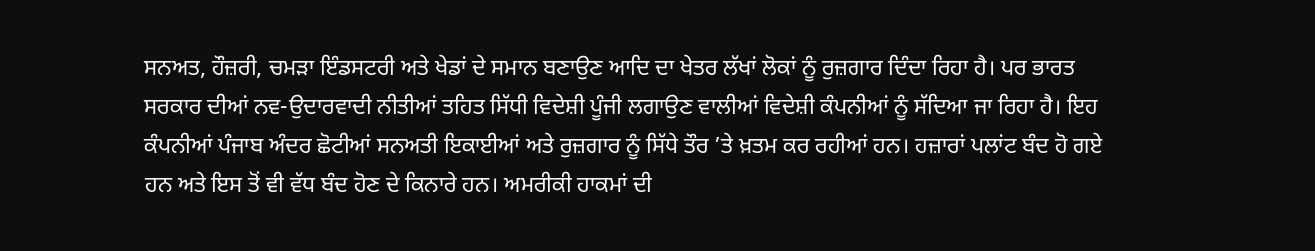ਸਨਅਤ, ਹੌਜ਼ਰੀ, ਚਮੜਾ ਇੰਡਸਟਰੀ ਅਤੇ ਖੇਡਾਂ ਦੇ ਸਮਾਨ ਬਣਾਉਣ ਆਦਿ ਦਾ ਖੇਤਰ ਲੱਖਾਂ ਲੋਕਾਂ ਨੂੰ ਰੁਜ਼ਗਾਰ ਦਿੰਦਾ ਰਿਹਾ ਹੈ। ਪਰ ਭਾਰਤ ਸਰਕਾਰ ਦੀਆਂ ਨਵ-ਉਦਾਰਵਾਦੀ ਨੀਤੀਆਂ ਤਹਿਤ ਸਿੱਧੀ ਵਿਦੇਸ਼ੀ ਪੂੰਜੀ ਲਗਾਉਣ ਵਾਲੀਆਂ ਵਿਦੇਸ਼ੀ ਕੰਪਨੀਆਂ ਨੂੰ ਸੱਦਿਆ ਜਾ ਰਿਹਾ ਹੈ। ਇਹ ਕੰਪਨੀਆਂ ਪੰਜਾਬ ਅੰਦਰ ਛੋਟੀਆਂ ਸਨਅਤੀ ਇਕਾਈਆਂ ਅਤੇ ਰੁਜ਼ਗਾਰ ਨੂੰ ਸਿੱਧੇ ਤੌਰ ’ਤੇ ਖ਼ਤਮ ਕਰ ਰਹੀਆਂ ਹਨ। ਹਜ਼ਾਰਾਂ ਪਲਾਂਟ ਬੰਦ ਹੋ ਗਏ ਹਨ ਅਤੇ ਇਸ ਤੋਂ ਵੀ ਵੱਧ ਬੰਦ ਹੋਣ ਦੇ ਕਿਨਾਰੇ ਹਨ। ਅਮਰੀਕੀ ਹਾਕਮਾਂ ਦੀ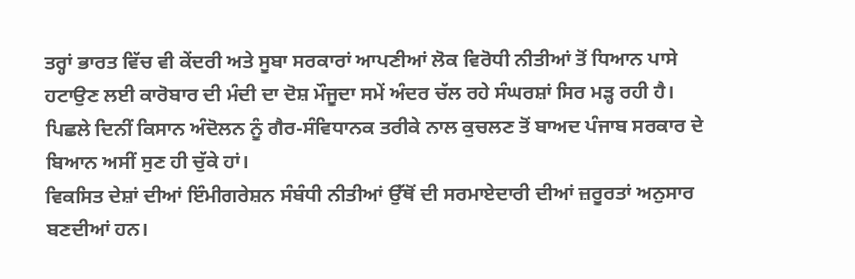ਤਰ੍ਹਾਂ ਭਾਰਤ ਵਿੱਚ ਵੀ ਕੇਂਦਰੀ ਅਤੇ ਸੂਬਾ ਸਰਕਾਰਾਂ ਆਪਣੀਆਂ ਲੋਕ ਵਿਰੋਧੀ ਨੀਤੀਆਂ ਤੋਂ ਧਿਆਨ ਪਾਸੇ ਹਟਾਉਣ ਲਈ ਕਾਰੋਬਾਰ ਦੀ ਮੰਦੀ ਦਾ ਦੋਸ਼ ਮੌਜੂਦਾ ਸਮੇਂ ਅੰਦਰ ਚੱਲ ਰਹੇ ਸੰਘਰਸ਼ਾਂ ਸਿਰ ਮੜ੍ਹ ਰਹੀ ਹੈ। ਪਿਛਲੇ ਦਿਨੀਂ ਕਿਸਾਨ ਅੰਦੋਲਨ ਨੂੰ ਗੈਰ-ਸੰਵਿਧਾਨਕ ਤਰੀਕੇ ਨਾਲ ਕੁਚਲਣ ਤੋਂ ਬਾਅਦ ਪੰਜਾਬ ਸਰਕਾਰ ਦੇ ਬਿਆਨ ਅਸੀਂ ਸੁਣ ਹੀ ਚੁੱਕੇ ਹਾਂ।
ਵਿਕਸਿਤ ਦੇਸ਼ਾਂ ਦੀਆਂ ਇੰਮੀਗਰੇਸ਼ਨ ਸੰਬੰਧੀ ਨੀਤੀਆਂ ਉੱਥੋਂ ਦੀ ਸਰਮਾਏਦਾਰੀ ਦੀਆਂ ਜ਼ਰੂਰਤਾਂ ਅਨੁਸਾਰ ਬਣਦੀਆਂ ਹਨ।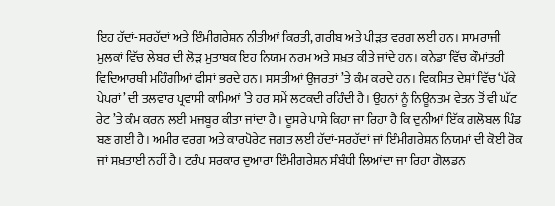ਇਹ ਹੱਦਾਂ-ਸਰਹੱਦਾਂ ਅਤੇ ਇੰਮੀਗਰੇਸ਼ਨ ਨੀਤੀਆਂ ਕਿਰਤੀ, ਗਰੀਬ ਅਤੇ ਪੀੜਤ ਵਰਗ ਲਈ ਹਨ। ਸਾਮਰਾਜੀ ਮੁਲਕਾਂ ਵਿੱਚ ਲੇਬਰ ਦੀ ਲੋੜ ਮੁਤਾਬਕ ਇਹ ਨਿਯਮ ਨਰਮ ਅਤੇ ਸਖ਼ਤ ਕੀਤੇ ਜਾਂਦੇ ਹਨ। ਕਨੇਡਾ ਵਿੱਚ ਕੌਮਾਂਤਰੀ ਵਿਦਿਆਰਥੀ ਮਹਿੰਗੀਆਂ ਫੀਸਾਂ ਭਰਦੇ ਹਨ। ਸਸਤੀਆਂ ਉਜਰਤਾਂ ’ਤੇ ਕੰਮ ਕਰਦੇ ਹਨ। ਵਿਕਸਿਤ ਦੇਸ਼ਾਂ ਵਿੱਚ ‘ਪੱਕੇ ਪੇਪਰਾਂ’ ਦੀ ਤਲਵਾਰ ਪ੍ਰਵਾਸੀ ਕਾਮਿਆਂ ’ਤੇ ਹਰ ਸਮੇਂ ਲਟਕਦੀ ਰਹਿੰਦੀ ਹੈ। ਉਹਨਾਂ ਨੂੰ ਨਿਊਨਤਮ ਵੇਤਨ ਤੋਂ ਵੀ ਘੱਟ ਰੇਟ ’ਤੇ ਕੰਮ ਕਰਨ ਲਈ ਮਜਬੂਰ ਕੀਤਾ ਜਾਂਦਾ ਹੈ। ਦੂਸਰੇ ਪਾਸੇ ਕਿਹਾ ਜਾ ਰਿਹਾ ਹੈ ਕਿ ਦੁਨੀਆਂ ਇੱਕ ਗਲੋਬਲ ਪਿੰਡ ਬਣ ਗਈ ਹੈ। ਅਮੀਰ ਵਰਗ ਅਤੇ ਕਾਰਪੋਰੇਟ ਜਗਤ ਲਈ ਹੱਦਾਂ-ਸਰਹੱਦਾਂ ਜਾਂ ਇੰਮੀਗਰੇਸ਼ਨ ਨਿਯਮਾਂ ਦੀ ਕੋਈ ਰੋਕ ਜਾਂ ਸਖ਼ਤਾਈ ਨਹੀਂ ਹੈ। ਟਰੰਪ ਸਰਕਾਰ ਦੁਆਰਾ ਇੰਮੀਗਰੇਸ਼ਨ ਸੰਬੰਧੀ ਲਿਆਂਦਾ ਜਾ ਰਿਹਾ ਗੋਲਡਨ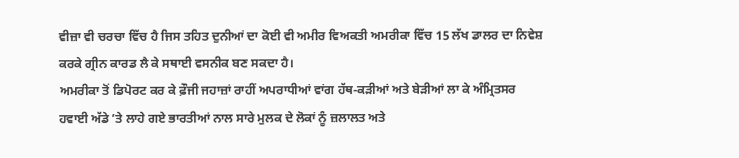ਵੀਜ਼ਾ ਵੀ ਚਰਚਾ ਵਿੱਚ ਹੈ ਜਿਸ ਤਹਿਤ ਦੁਨੀਆਂ ਦਾ ਕੋਈ ਵੀ ਅਮੀਰ ਵਿਅਕਤੀ ਅਮਰੀਕਾ ਵਿੱਚ 15 ਲੱਖ ਡਾਲਰ ਦਾ ਨਿਵੇਸ਼ ਕਰਕੇ ਗ੍ਰੀਨ ਕਾਰਡ ਲੈ ਕੇ ਸਥਾਈ ਵਸਨੀਕ ਬਣ ਸਕਦਾ ਹੈ।
ਅਮਰੀਕਾ ਤੋਂ ਡਿਪੋਰਟ ਕਰ ਕੇ ਫ਼ੌਜੀ ਜਹਾਜ਼ਾਂ ਰਾਹੀਂ ਅਪਰਾਧੀਆਂ ਵਾਂਗ ਹੱਥ-ਕੜੀਆਂ ਅਤੇ ਬੇੜੀਆਂ ਲਾ ਕੇ ਅੰਮ੍ਰਿਤਸਰ ਹਵਾਈ ਅੱਡੇ ’ਤੇ ਲਾਹੇ ਗਏ ਭਾਰਤੀਆਂ ਨਾਲ ਸਾਰੇ ਮੁਲਕ ਦੇ ਲੋਕਾਂ ਨੂੰ ਜ਼ਲਾਲਤ ਅਤੇ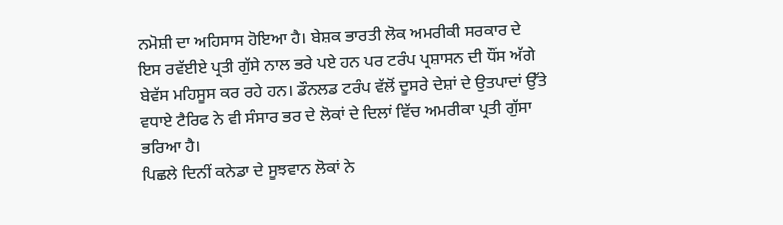ਨਮੋਸ਼ੀ ਦਾ ਅਹਿਸਾਸ ਹੋਇਆ ਹੈ। ਬੇਸ਼ਕ ਭਾਰਤੀ ਲੋਕ ਅਮਰੀਕੀ ਸਰਕਾਰ ਦੇ ਇਸ ਰਵੱਈਏ ਪ੍ਰਤੀ ਗੁੱਸੇ ਨਾਲ ਭਰੇ ਪਏ ਹਨ ਪਰ ਟਰੰਪ ਪ੍ਰਸ਼ਾਸਨ ਦੀ ਧੌਂਸ ਅੱਗੇ ਬੇਵੱਸ ਮਹਿਸੂਸ ਕਰ ਰਹੇ ਹਨ। ਡੌਨਲਡ ਟਰੰਪ ਵੱਲੋਂ ਦੂਸਰੇ ਦੇਸ਼ਾਂ ਦੇ ਉਤਪਾਦਾਂ ਉੱਤੇ ਵਧਾਏ ਟੈਰਿਫ ਨੇ ਵੀ ਸੰਸਾਰ ਭਰ ਦੇ ਲੋਕਾਂ ਦੇ ਦਿਲਾਂ ਵਿੱਚ ਅਮਰੀਕਾ ਪ੍ਰਤੀ ਗੁੱਸਾ ਭਰਿਆ ਹੈ।
ਪਿਛਲੇ ਦਿਨੀਂ ਕਨੇਡਾ ਦੇ ਸੂਝਵਾਨ ਲੋਕਾਂ ਨੇ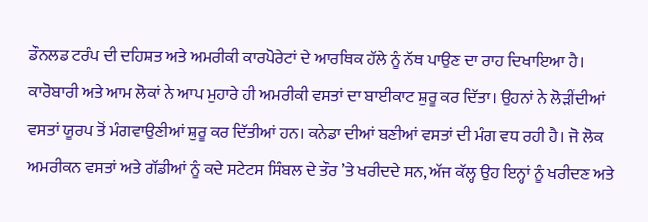ਡੌਨਲਡ ਟਰੰਪ ਦੀ ਦਹਿਸ਼ਤ ਅਤੇ ਅਮਰੀਕੀ ਕਾਰਪੋਰੇਟਾਂ ਦੇ ਆਰਥਿਕ ਹੱਲੇ ਨੂੰ ਨੱਥ ਪਾਉਣ ਦਾ ਰਾਹ ਦਿਖਾਇਆ ਹੈ। ਕਾਰੋਬਾਰੀ ਅਤੇ ਆਮ ਲੋਕਾਂ ਨੇ ਆਪ ਮੁਹਾਰੇ ਹੀ ਅਮਰੀਕੀ ਵਸਤਾਂ ਦਾ ਬਾਈਕਾਟ ਸ਼ੁਰੂ ਕਰ ਦਿੱਤਾ। ਉਹਨਾਂ ਨੇ ਲੋੜੀਂਦੀਆਂ ਵਸਤਾਂ ਯੂਰਪ ਤੋਂ ਮੰਗਵਾਉਣੀਆਂ ਸ਼ੁਰੂ ਕਰ ਦਿੱਤੀਆਂ ਹਨ। ਕਨੇਡਾ ਦੀਆਂ ਬਣੀਆਂ ਵਸਤਾਂ ਦੀ ਮੰਗ ਵਧ ਰਹੀ ਹੈ। ਜੋ ਲੋਕ ਅਮਰੀਕਨ ਵਸਤਾਂ ਅਤੇ ਗੱਡੀਆਂ ਨੂੰ ਕਦੇ ਸਟੇਟਸ ਸਿੰਬਲ ਦੇ ਤੌਰ ’ਤੇ ਖਰੀਦਦੇ ਸਨ, ਅੱਜ ਕੱਲ੍ਹ ਉਹ ਇਨ੍ਹਾਂ ਨੂੰ ਖਰੀਦਣ ਅਤੇ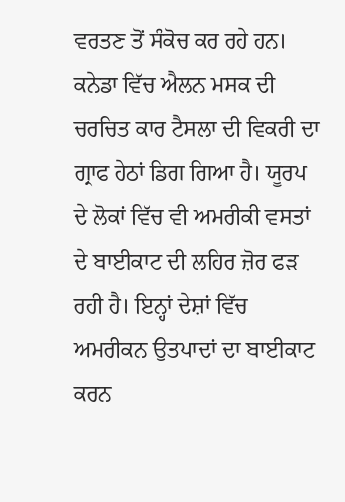ਵਰਤਣ ਤੋਂ ਸੰਕੋਚ ਕਰ ਰਹੇ ਹਨ। ਕਨੇਡਾ ਵਿੱਚ ਐਲਨ ਮਸਕ ਦੀ ਚਰਚਿਤ ਕਾਰ ਟੈਸਲਾ ਦੀ ਵਿਕਰੀ ਦਾ ਗ੍ਰਾਫ ਹੇਠਾਂ ਡਿਗ ਗਿਆ ਹੈ। ਯੂਰਪ ਦੇ ਲੋਕਾਂ ਵਿੱਚ ਵੀ ਅਮਰੀਕੀ ਵਸਤਾਂ ਦੇ ਬਾਈਕਾਟ ਦੀ ਲਹਿਰ ਜ਼ੋਰ ਫੜ ਰਹੀ ਹੈ। ਇਨ੍ਹਾਂ ਦੇਸ਼ਾਂ ਵਿੱਚ ਅਮਰੀਕਨ ਉਤਪਾਦਾਂ ਦਾ ਬਾਈਕਾਟ ਕਰਨ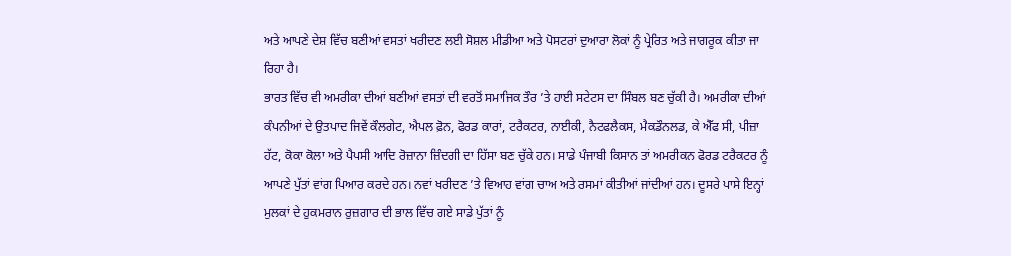ਅਤੇ ਆਪਣੇ ਦੇਸ਼ ਵਿੱਚ ਬਣੀਆਂ ਵਸਤਾਂ ਖਰੀਦਣ ਲਈ ਸੋਸ਼ਲ ਮੀਡੀਆ ਅਤੇ ਪੋਸਟਰਾਂ ਦੁਆਰਾ ਲੋਕਾਂ ਨੂੰ ਪ੍ਰੇਰਿਤ ਅਤੇ ਜਾਗਰੂਕ ਕੀਤਾ ਜਾ ਰਿਹਾ ਹੈ।
ਭਾਰਤ ਵਿੱਚ ਵੀ ਅਮਰੀਕਾ ਦੀਆਂ ਬਣੀਆਂ ਵਸਤਾਂ ਦੀ ਵਰਤੋਂ ਸਮਾਜਿਕ ਤੌਰ ’ਤੇ ਹਾਈ ਸਟੇਟਸ ਦਾ ਸਿੰਬਲ ਬਣ ਚੁੱਕੀ ਹੈ। ਅਮਰੀਕਾ ਦੀਆਂ ਕੰਪਨੀਆਂ ਦੇ ਉਤਪਾਦ ਜਿਵੇਂ ਕੌਲਗੇਟ, ਐਪਲ ਫ਼ੋਨ, ਫੋਰਡ ਕਾਰਾਂ, ਟਰੈਕਟਰ, ਨਾਈਕੀ, ਨੈਟਫਲੈਕਸ, ਮੈਕਡੌਨਲਡ, ਕੇ ਐੱਫ ਸੀ, ਪੀਜ਼ਾ ਹੱਟ, ਕੋਕਾ ਕੋਲਾ ਅਤੇ ਪੈਪਸੀ ਆਦਿ ਰੋਜ਼ਾਨਾ ਜ਼ਿੰਦਗੀ ਦਾ ਹਿੱਸਾ ਬਣ ਚੁੱਕੇ ਹਨ। ਸਾਡੇ ਪੰਜਾਬੀ ਕਿਸਾਨ ਤਾਂ ਅਮਰੀਕਨ ਫੋਰਡ ਟਰੈਕਟਰ ਨੂੰ ਆਪਣੇ ਪੁੱਤਾਂ ਵਾਂਗ ਪਿਆਰ ਕਰਦੇ ਹਨ। ਨਵਾਂ ਖਰੀਦਣ ’ਤੇ ਵਿਆਹ ਵਾਂਗ ਚਾਅ ਅਤੇ ਰਸਮਾਂ ਕੀਤੀਆਂ ਜਾਂਦੀਆਂ ਹਨ। ਦੂਸਰੇ ਪਾਸੇ ਇਨ੍ਹਾਂ ਮੁਲਕਾਂ ਦੇ ਹੁਕਮਰਾਨ ਰੁਜ਼ਗਾਰ ਦੀ ਭਾਲ ਵਿੱਚ ਗਏ ਸਾਡੇ ਪੁੱਤਾਂ ਨੂੰ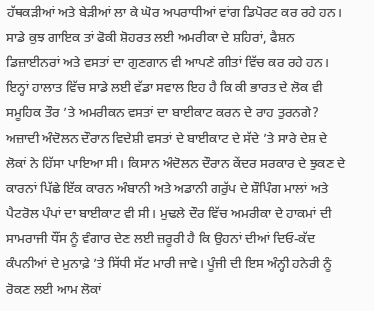ਹੱਥਕੜੀਆਂ ਅਤੇ ਬੇੜੀਆਂ ਲਾ ਕੇ ਘੋਰ ਅਪਰਾਧੀਆਂ ਵਾਂਗ ਡਿਪੋਰਟ ਕਰ ਰਹੇ ਹਨ। ਸਾਡੇ ਕੁਝ ਗਾਇਕ ਤਾਂ ਫੋਕੀ ਸ਼ੋਹਰਤ ਲਈ ਅਮਰੀਕਾ ਦੇ ਸ਼ਹਿਰਾਂ, ਫੈਸ਼ਨ ਡਿਜ਼ਾਈਨਰਾਂ ਅਤੇ ਵਸਤਾਂ ਦਾ ਗੁਣਗਾਨ ਵੀ ਆਪਣੇ ਗੀਤਾਂ ਵਿੱਚ ਕਰ ਰਹੇ ਹਨ। ਇਨ੍ਹਾਂ ਹਾਲਾਤ ਵਿੱਚ ਸਾਡੇ ਲਈ ਵੱਡਾ ਸਵਾਲ ਇਹ ਹੈ ਕਿ ਕੀ ਭਾਰਤ ਦੇ ਲੋਕ ਵੀ ਸਮੂਹਿਕ ਤੌਰ ’ਤੇ ਅਮਰੀਕਨ ਵਸਤਾਂ ਦਾ ਬਾਈਕਾਟ ਕਰਨ ਦੇ ਰਾਹ ਤੁਰਨਗੇ? ਅਜ਼ਾਦੀ ਅੰਦੋਲਨ ਦੌਰਾਨ ਵਿਦੇਸ਼ੀ ਵਸਤਾਂ ਦੇ ਬਾਈਕਾਟ ਦੇ ਸੱਦੇ ’ਤੇ ਸਾਰੇ ਦੇਸ਼ ਦੇ ਲੋਕਾਂ ਨੇ ਹਿੱਸਾ ਪਾਇਆ ਸੀ। ਕਿਸਾਨ ਅੰਦੋਲਨ ਦੌਰਾਨ ਕੇਂਦਰ ਸਰਕਾਰ ਦੇ ਝੁਕਣ ਦੇ ਕਾਰਨਾਂ ਪਿੱਛੇ ਇੱਕ ਕਾਰਨ ਅੰਬਾਨੀ ਅਤੇ ਅਡਾਨੀ ਗਰੁੱਪ ਦੇ ਸ਼ੌਪਿੰਗ ਮਾਲਾਂ ਅਤੇ ਪੈਟਰੋਲ ਪੰਪਾਂ ਦਾ ਬਾਈਕਾਟ ਵੀ ਸੀ। ਮੁਢਲੇ ਦੌਰ ਵਿੱਚ ਅਮਰੀਕਾ ਦੇ ਹਾਕਮਾਂ ਦੀ ਸਾਮਰਾਜੀ ਧੌਂਸ ਨੂੰ ਵੰਗਾਰ ਦੇਣ ਲਈ ਜ਼ਰੂਰੀ ਹੈ ਕਿ ਉਹਨਾਂ ਦੀਆਂ ਦਿਓ-ਕੱਦ ਕੰਪਨੀਆਂ ਦੇ ਮੁਨਾਫ਼ੇ ’ਤੇ ਸਿੱਧੀ ਸੱਟ ਮਾਰੀ ਜਾਵੇ। ਪੂੰਜੀ ਦੀ ਇਸ ਅੰਨ੍ਹੀ ਹਨੇਰੀ ਨੂੰ ਰੋਕਣ ਲਈ ਆਮ ਲੋਕਾਂ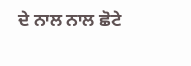ਦੇ ਨਾਲ ਨਾਲ ਛੋਟੇ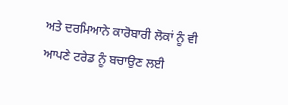ਅਤੇ ਦਰਮਿਆਨੇ ਕਾਰੋਬਾਰੀ ਲੋਕਾਂ ਨੂੰ ਵੀ ਆਪਣੇ ਟਰੇਡ ਨੂੰ ਬਚਾਉਣ ਲਈ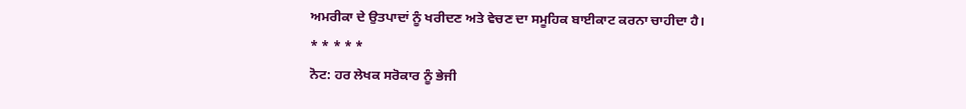ਅਮਰੀਕਾ ਦੇ ਉਤਪਾਦਾਂ ਨੂੰ ਖਰੀਦਣ ਅਤੇ ਵੇਚਣ ਦਾ ਸਮੂਹਿਕ ਬਾਈਕਾਟ ਕਰਨਾ ਚਾਹੀਦਾ ਹੈ।
* * * * *
ਨੋਟ: ਹਰ ਲੇਖਕ ਸਰੋਕਾਰ ਨੂੰ ਭੇਜੀ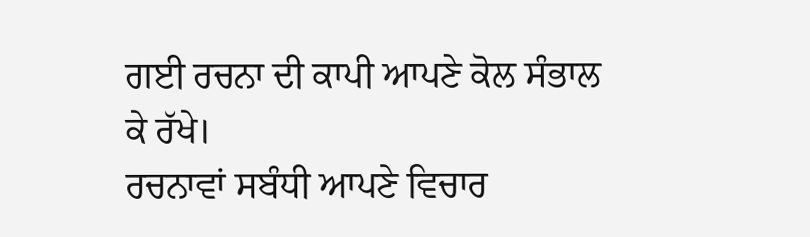ਗਈ ਰਚਨਾ ਦੀ ਕਾਪੀ ਆਪਣੇ ਕੋਲ ਸੰਭਾਲ ਕੇ ਰੱਖੇ।
ਰਚਨਾਵਾਂ ਸਬੰਧੀ ਆਪਣੇ ਵਿਚਾਰ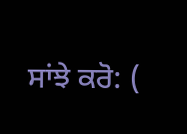ਸਾਂਝੇ ਕਰੋ: (